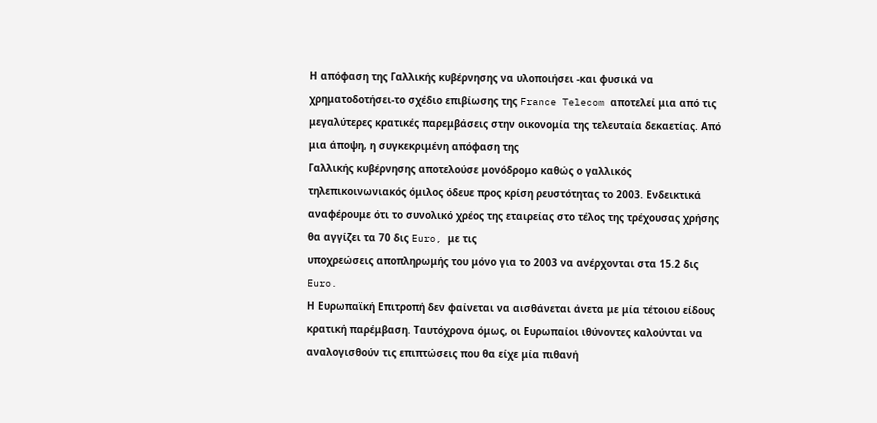Η απόφαση της Γαλλικής κυβέρνησης να υλοποιήσει -και φυσικά να χρηματοδοτήσει-το σχέδιο επιβίωσης της France Telecom αποτελεί μια από τις μεγαλύτερες κρατικές παρεμβάσεις στην οικονομία της τελευταία δεκαετίας. Από μια άποψη, η συγκεκριμένη απόφαση της
Γαλλικής κυβέρνησης αποτελούσε μονόδρομο καθώς ο γαλλικός τηλεπικοινωνιακός όμιλος όδευε προς κρίση ρευστότητας το 2003. Ενδεικτικά αναφέρουμε ότι το συνολικό χρέος της εταιρείας στο τέλος της τρέχουσας χρήσης θα αγγίζει τα 70 δις Euro, με τις
υποχρεώσεις αποπληρωμής του μόνο για το 2003 να ανέρχονται στα 15.2 δις Euro.
Η Ευρωπαϊκή Επιτροπή δεν φαίνεται να αισθάνεται άνετα με μία τέτοιου είδους κρατική παρέμβαση. Ταυτόχρονα όμως, οι Ευρωπαίοι ιθύνοντες καλούνται να αναλογισθούν τις επιπτώσεις που θα είχε μία πιθανή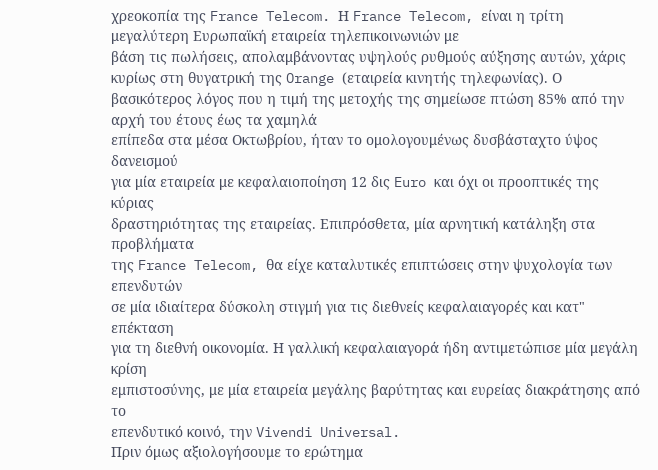χρεοκοπία της France Telecom. Η France Telecom, είναι η τρίτη μεγαλύτερη Ευρωπαϊκή εταιρεία τηλεπικοινωνιών με
βάση τις πωλήσεις, απολαμβάνοντας υψηλούς ρυθμούς αύξησης αυτών, χάρις κυρίως στη θυγατρική της Orange (εταιρεία κινητής τηλεφωνίας). Ο βασικότερος λόγος που η τιμή της μετοχής της σημείωσε πτώση 85% από την αρχή του έτους έως τα χαμηλά
επίπεδα στα μέσα Οκτωβρίου, ήταν το ομολογουμένως δυσβάσταχτο ύψος δανεισμού
για μία εταιρεία με κεφαλαιοποίηση 12 δις Euro και όχι οι προοπτικές της κύριας
δραστηριότητας της εταιρείας. Επιπρόσθετα, μία αρνητική κατάληξη στα προβλήματα
της France Telecom, θα είχε καταλυτικές επιπτώσεις στην ψυχολογία των επενδυτών
σε μία ιδιαίτερα δύσκολη στιγμή για τις διεθνείς κεφαλαιαγορές και κατ" επέκταση
για τη διεθνή οικονομία. Η γαλλική κεφαλαιαγορά ήδη αντιμετώπισε μία μεγάλη κρίση
εμπιστοσύνης, με μία εταιρεία μεγάλης βαρύτητας και ευρείας διακράτησης από το
επενδυτικό κοινό, την Vivendi Universal.
Πριν όμως αξιολογήσουμε το ερώτημα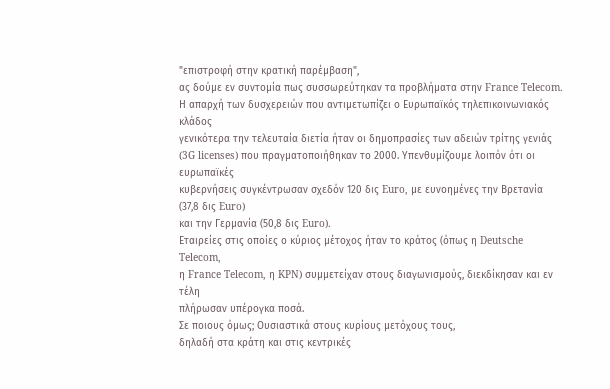"επιστροφή στην κρατική παρέμβαση",
ας δούμε εν συντομία πως συσσωρεύτηκαν τα προβλήματα στην France Telecom.
Η απαρχή των δυσχερειών που αντιμετωπίζει ο Ευρωπαϊκός τηλεπικοινωνιακός κλάδος
γενικότερα την τελευταία διετία ήταν οι δημοπρασίες των αδειών τρίτης γενιάς
(3G licenses) που πραγματοποιήθηκαν το 2000. Υπενθυμίζουμε λοιπόν ότι οι ευρωπαϊκές
κυβερνήσεις συγκέντρωσαν σχεδόν 120 δις Euro, με ευνοημένες την Βρετανία (37,8 δις Euro)
και την Γερμανία (50,8 δις Euro).
Εταιρείες στις οποίες ο κύριος μέτοχος ήταν το κράτος (όπως η Deutsche Telecom,
η France Telecom, η KPN) συμμετείχαν στους διαγωνισμούς, διεκδίκησαν και εν τέλη
πλήρωσαν υπέρογκα ποσά.
Σε ποιους όμως; Ουσιαστικά στους κυρίους μετόχους τους,
δηλαδή στα κράτη και στις κεντρικές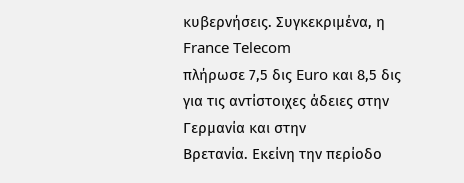κυβερνήσεις. Συγκεκριμένα, η France Telecom
πλήρωσε 7,5 δις Euro και 8,5 δις για τις αντίστοιχες άδειες στην Γερμανία και στην
Βρετανία. Εκείνη την περίοδο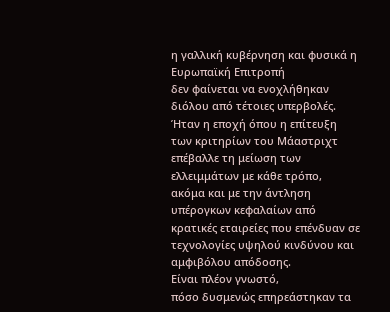η γαλλική κυβέρνηση και φυσικά η Ευρωπαϊκή Επιτροπή
δεν φαίνεται να ενοχλήθηκαν διόλου από τέτοιες υπερβολές. Ήταν η εποχή όπου η επίτευξη
των κριτηρίων του Μάαστριχτ επέβαλλε τη μείωση των ελλειμμάτων με κάθε τρόπο,
ακόμα και με την άντληση υπέρογκων κεφαλαίων από κρατικές εταιρείες που επένδυαν σε
τεχνολογίες υψηλού κινδύνου και αμφιβόλου απόδοσης.
Είναι πλέον γνωστό,
πόσο δυσμενώς επηρεάστηκαν τα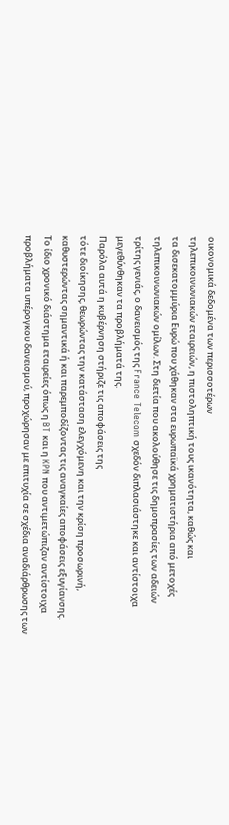οικονομικά δεδομένα των περισσοτέρων
τηλεπικοινωνιακών εταιρειών, η πιστοληπτική τους ικανότητα, καθώς και
τα δισεκατομμύρια Eυρώ που χάθηκαν στα ευρωπαϊκά χρηματιστήρια από μετοχές
τηλεπικοινωνιακών ομίλων. Στη διετία που ακολούθησε τις δημοπρασίες των αδειών
τρίτης γενιάς, ο δανεισμός της France Telecom σχεδόν διπλασιάστηκε και αντίστοιχα
μεγεθύνθηκαν τα προβλήματά της.
Παρόλα αυτά η κυβέρνηση στήριζε τις αποφάσεις της
τότε διοίκησης, θεωρώντας την κατάσταση ελεγχόμενη και την κρίση προσωρινή,
καθυστερώντας σημαντικά ή και παρεμποδίζοντας τις αναγκαίες αποφάσεις εξυγίανσης.
Το ίδιο χρονικό διάστημα εταιρείες όπως η BT και η KPN που αντιμετώπιζαν αντίστοιχα
προβλήματα υπέρογκου δανεισμού, προχώρησαν με επιτυχία σε σχέδια αναδιάρθρωσης των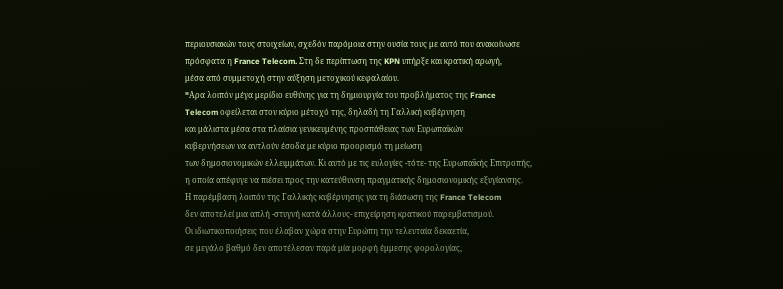περιουσιακών τους στοιχείων, σχεδόν παρόμοια στην ουσία τους με αυτό που ανακοίνωσε
πρόσφατα η France Telecom. Στη δε περίπτωση της KPN υπήρξε και κρατική αρωγή,
μέσα από συμμετοχή στην αύξηση μετοχικού κεφαλαίου.
"Aρα λοιπόν μέγα μερίδιο ευθύνης για τη δημιουργία του προβλήματος της France
Telecom οφείλεται στον κύριο μέτοχό της, δηλαδή τη Γαλλική κυβέρνηση
και μάλιστα μέσα στα πλαίσια γενικευμένης προσπάθειας των Ευρωπαϊκών
κυβερνήσεων να αντλούν έσοδα με κύριο προορισμό τη μείωση
των δημοσιονομικών ελλειμμάτων. Κι αυτό με τις ευλογίες -τότε- της Ευρωπαΐκής Επιτροπής,
η οποία απέφυγε να πιέσει προς την κατεύθυνση πραγματικής δημοσιονομικής εξυγίανσης.
Η παρέμβαση λοιπόν της Γαλλικής κυβέρνησης για τη διάσωση της France Telecom
δεν αποτελεί μια απλή -στυγνή κατά άλλους- επιχείρηση κρατικού παρεμβατισμού.
Οι ιδιωτικοποιήσεις που έλαβαν χώρα στην Ευρώπη την τελευταία δεκαετία,
σε μεγάλο βαθμό δεν αποτέλεσαν παρά μία μορφή έμμεσης φορολογίας,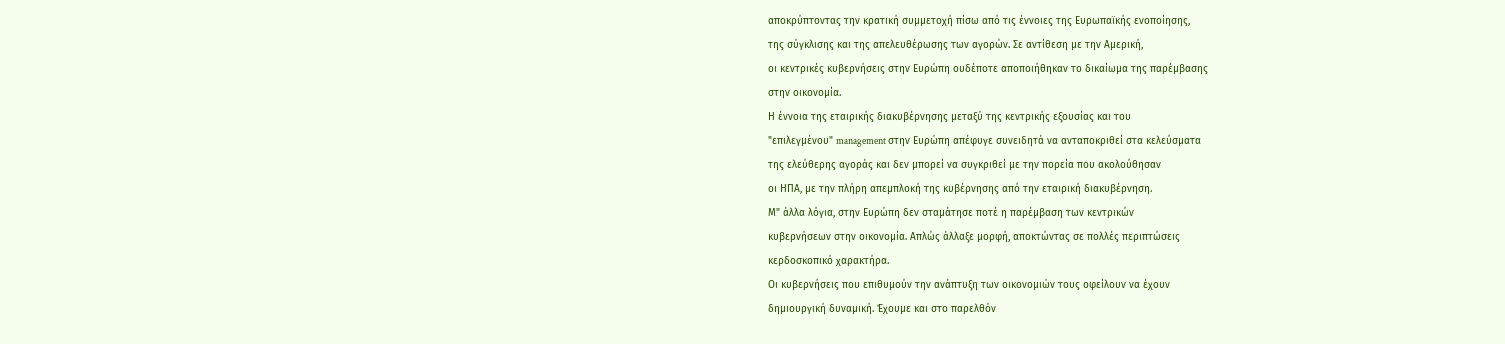αποκρύπτοντας την κρατική συμμετοχή πίσω από τις έννοιες της Ευρωπαϊκής ενοποίησης,
της σύγκλισης και της απελευθέρωσης των αγορών. Σε αντίθεση με την Αμερική,
οι κεντρικές κυβερνήσεις στην Ευρώπη ουδέποτε αποποιήθηκαν το δικαίωμα της παρέμβασης
στην οικονομία.
Η έννοια της εταιρικής διακυβέρνησης μεταξύ της κεντρικής εξουσίας και του
"επιλεγμένου" management στην Ευρώπη απέφυγε συνειδητά να ανταποκριθεί στα κελεύσματα
της ελεύθερης αγοράς και δεν μπορεί να συγκριθεί με την πορεία που ακολούθησαν
οι ΗΠΑ, με την πλήρη απεμπλοκή της κυβέρνησης από την εταιρική διακυβέρνηση.
Μ" άλλα λόγια, στην Ευρώπη δεν σταμάτησε ποτέ η παρέμβαση των κεντρικών
κυβερνήσεων στην οικονομία. Απλώς άλλαξε μορφή, αποκτώντας σε πολλές περιπτώσεις
κερδοσκοπικό χαρακτήρα.
Οι κυβερνήσεις που επιθυμούν την ανάπτυξη των οικονομιών τους οφείλουν να έχουν
δημιουργική δυναμική. Έχουμε και στο παρελθόν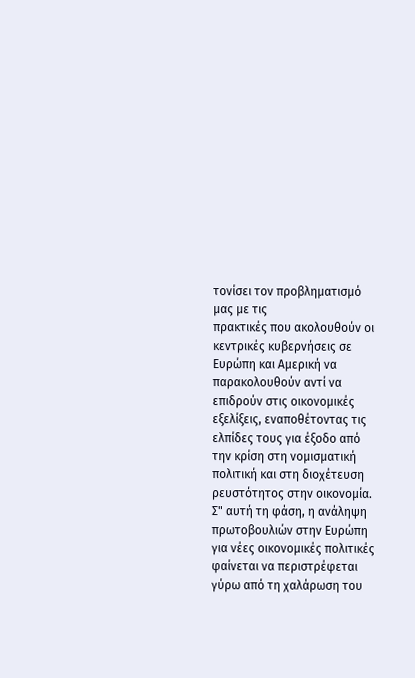τονίσει τον προβληματισμό μας με τις
πρακτικές που ακολουθούν οι κεντρικές κυβερνήσεις σε Ευρώπη και Αμερική να
παρακολουθούν αντί να επιδρούν στις οικονομικές εξελίξεις, εναποθέτοντας τις
ελπίδες τους για έξοδο από την κρίση στη νομισματική πολιτική και στη διοχέτευση
ρευστότητος στην οικονομία.
Σ" αυτή τη φάση, η ανάληψη πρωτοβουλιών στην Ευρώπη για νέες οικονομικές πολιτικές φαίνεται να περιστρέφεται γύρω από τη χαλάρωση του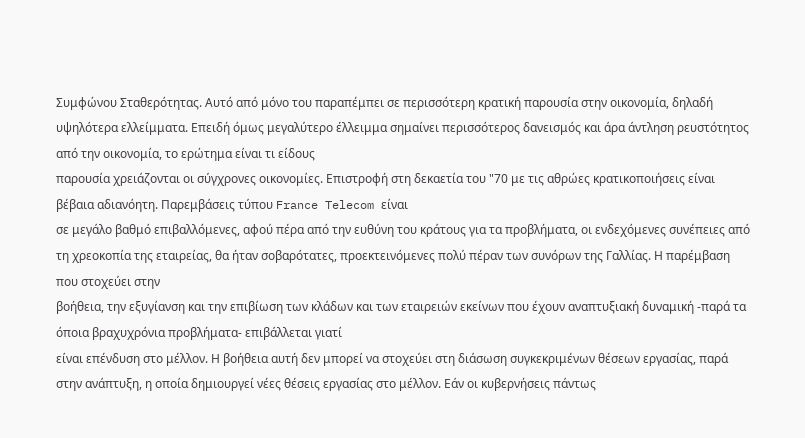Συμφώνου Σταθερότητας. Αυτό από μόνο του παραπέμπει σε περισσότερη κρατική παρουσία στην οικονομία, δηλαδή υψηλότερα ελλείμματα. Επειδή όμως μεγαλύτερο έλλειμμα σημαίνει περισσότερος δανεισμός και άρα άντληση ρευστότητος από την οικονομία, το ερώτημα είναι τι είδους
παρουσία χρειάζονται οι σύγχρονες οικονομίες. Επιστροφή στη δεκαετία του "70 με τις αθρώες κρατικοποιήσεις είναι βέβαια αδιανόητη. Παρεμβάσεις τύπου France Telecom είναι
σε μεγάλο βαθμό επιβαλλόμενες, αφού πέρα από την ευθύνη του κράτους για τα προβλήματα, οι ενδεχόμενες συνέπειες από τη χρεοκοπία της εταιρείας, θα ήταν σοβαρότατες, προεκτεινόμενες πολύ πέραν των συνόρων της Γαλλίας. Η παρέμβαση που στοχεύει στην
βοήθεια, την εξυγίανση και την επιβίωση των κλάδων και των εταιρειών εκείνων που έχουν αναπτυξιακή δυναμική -παρά τα όποια βραχυχρόνια προβλήματα- επιβάλλεται γιατί
είναι επένδυση στο μέλλον. Η βοήθεια αυτή δεν μπορεί να στοχεύει στη διάσωση συγκεκριμένων θέσεων εργασίας, παρά στην ανάπτυξη, η οποία δημιουργεί νέες θέσεις εργασίας στο μέλλον. Εάν οι κυβερνήσεις πάντως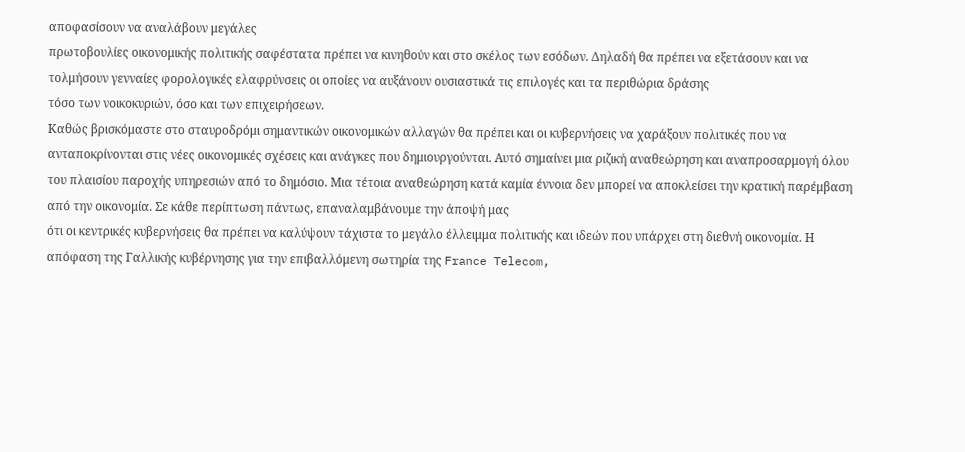αποφασίσουν να αναλάβουν μεγάλες
πρωτοβουλίες οικονομικής πολιτικής σαφέστατα πρέπει να κινηθούν και στο σκέλος των εσόδων. Δηλαδή θα πρέπει να εξετάσουν και να τολμήσουν γενναίες φορολογικές ελαφρύνσεις οι οποίες να αυξάνουν ουσιαστικά τις επιλογές και τα περιθώρια δράσης
τόσο των νοικοκυριών, όσο και των επιχειρήσεων.
Καθώς βρισκόμαστε στο σταυροδρόμι σημαντικών οικονομικών αλλαγών θα πρέπει και οι κυβερνήσεις να χαράξουν πολιτικές που να ανταποκρίνονται στις νέες οικονομικές σχέσεις και ανάγκες που δημιουργούνται. Αυτό σημαίνει μια ριζική αναθεώρηση και αναπροσαρμογή όλου του πλαισίου παροχής υπηρεσιών από το δημόσιο. Μια τέτοια αναθεώρηση κατά καμία έννοια δεν μπορεί να αποκλείσει την κρατική παρέμβαση από την οικονομία. Σε κάθε περίπτωση πάντως, επαναλαμβάνουμε την άποψή μας
ότι οι κεντρικές κυβερνήσεις θα πρέπει να καλύψουν τάχιστα το μεγάλο έλλειμμα πολιτικής και ιδεών που υπάρχει στη διεθνή οικονομία. Η απόφαση της Γαλλικής κυβέρνησης για την επιβαλλόμενη σωτηρία της France Telecom,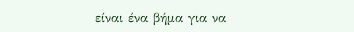είναι ένα βήμα για να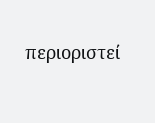περιοριστεί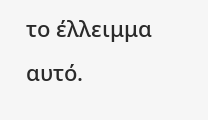το έλλειμμα αυτό.